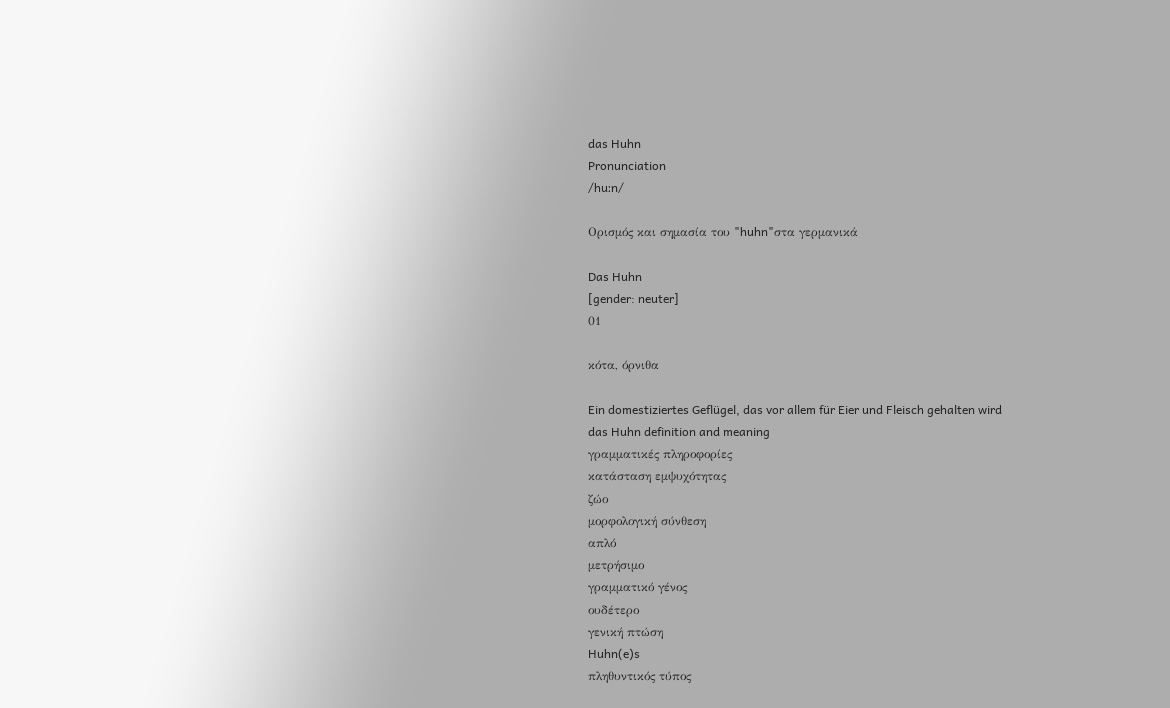das Huhn
Pronunciation
/huːn/

Ορισμός και σημασία του "huhn"στα γερμανικά

Das Huhn
[gender: neuter]
01

κότα, όρνιθα

Ein domestiziertes Geflügel, das vor allem für Eier und Fleisch gehalten wird
das Huhn definition and meaning
γραμματικές πληροφορίες
κατάσταση εμψυχότητας
ζώο
μορφολογική σύνθεση
απλό
μετρήσιμο
γραμματικό γένος
ουδέτερο
γενική πτώση
Huhn(e)s
πληθυντικός τύπος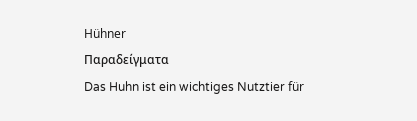Hühner
Παραδείγματα
Das Huhn ist ein wichtiges Nutztier für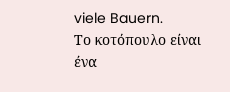viele Bauern.
Το κοτόπουλο είναι ένα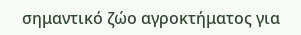σημαντικό ζώο αγροκτήματος για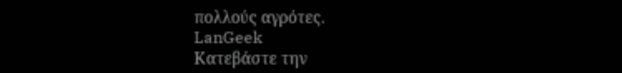πολλούς αγρότες.
LanGeek
Κατεβάστε την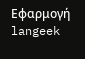Εφαρμογή
langeek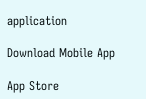application

Download Mobile App

App Store